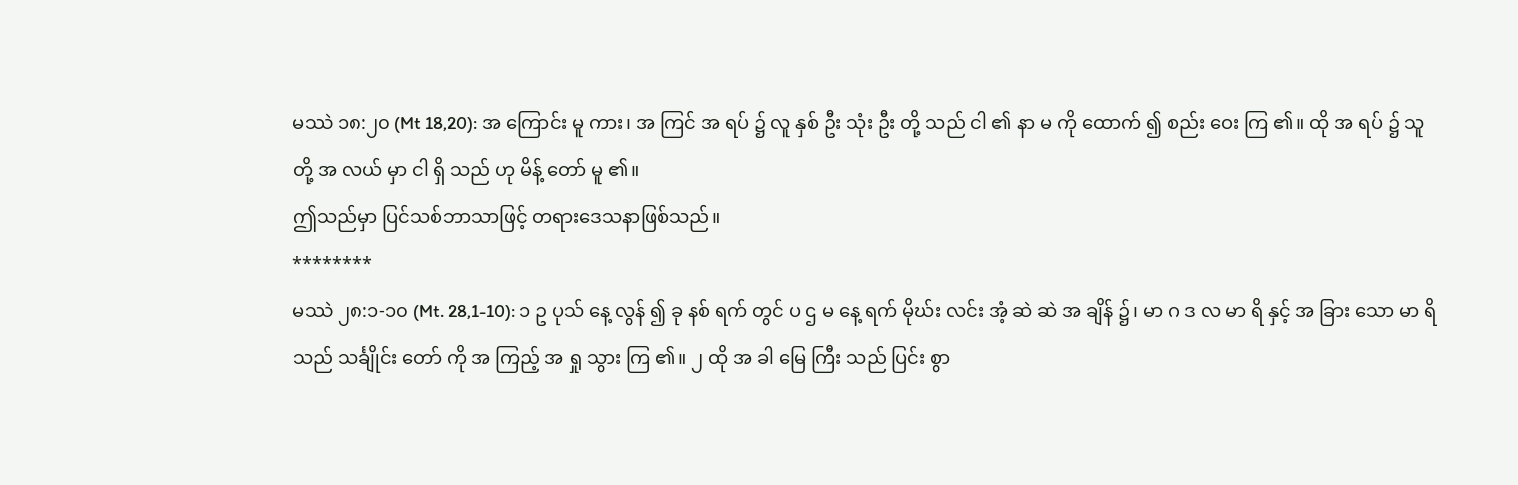မဿဲ ၁၈:၂၀ (Mt 18,20): အ ကြောင်း မူ ကား၊ အ ကြင် အ ရပ် ၌ လူ နှစ် ဦး သုံး ဦး တို့ သည် ငါ ၏ နာ မ ကို ထောက် ၍ စည်း ဝေး ကြ ၏။ ထို အ ရပ် ၌ သူ တို့ အ လယ် မှာ ငါ ရှိ သည် ဟု မိန့် တော် မူ ၏။
ဤသည်မှာ ပြင်သစ်ဘာသာဖြင့် တရားဒေသနာဖြစ်သည်။
********
မဿဲ ၂၈:၁-၁၀ (Mt. 28,1-10): ၁ ဥ ပုသ် နေ့ လွန် ၍ ခု နစ် ရက် တွင် ပ ဌ မ နေ့ ရက် မိုဃ်း လင်း အံ့ ဆဲ ဆဲ အ ချိန် ၌၊ မာ ဂ ဒ လ မာ ရိ နှင့် အ ခြား သော မာ ရိ သည် သင်္ချိုင်း တော် ကို အ ကြည့် အ ရှု သွား ကြ ၏။ ၂ ထို အ ခါ မြေ ကြီး သည် ပြင်း စွာ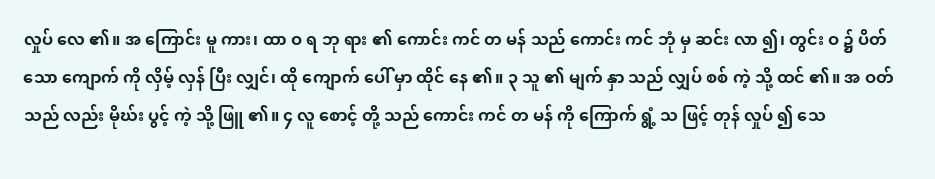လှုပ် လေ ၏။ အ ကြောင်း မူ ကား၊ ထာ ဝ ရ ဘု ရား ၏ ကောင်း ကင် တ မန် သည် ကောင်း ကင် ဘုံ မှ ဆင်း လာ ၍၊ တွင်း ဝ ၌ ပိတ် သော ကျောက် ကို လှိမ့် လှန် ပြီး လျှင်၊ ထို ကျောက် ပေါ် မှာ ထိုင် နေ ၏။ ၃ သူ ၏ မျက် နှာ သည် လျှပ် စစ် ကဲ့ သို့ ထင် ၏။ အ ဝတ် သည် လည်း မိုဃ်း ပွင့် ကဲ့ သို့ ဖြူ ၏။ ၄ လူ စောင့် တို့ သည် ကောင်း ကင် တ မန် ကို ကြောက် ရွံ့ သ ဖြင့် တုန် လှုပ် ၍ သေ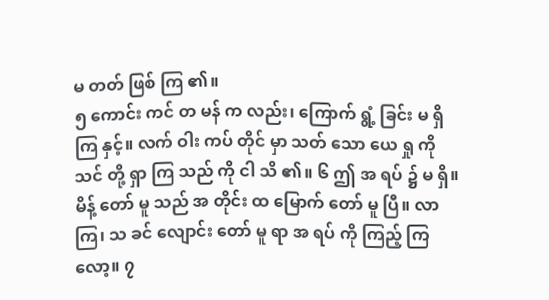မ တတ် ဖြစ် ကြ ၏။
၅ ကောင်း ကင် တ မန် က လည်း၊ ကြောက် ရွံ့ ခြင်း မ ရှိ ကြ နှင့်။ လက် ဝါး ကပ် တိုင် မှာ သတ် သော ယေ ရှု ကို သင် တို့ ရှာ ကြ သည် ကို ငါ သိ ၏။ ၆ ဤ အ ရပ် ၌ မ ရှိ။ မိန့် တော် မူ သည် အ တိုင်း ထ မြောက် တော် မူ ပြီ။ လာ ကြ၊ သ ခင် လျောင်း တော် မူ ရာ အ ရပ် ကို ကြည့် ကြ လော့။ ၇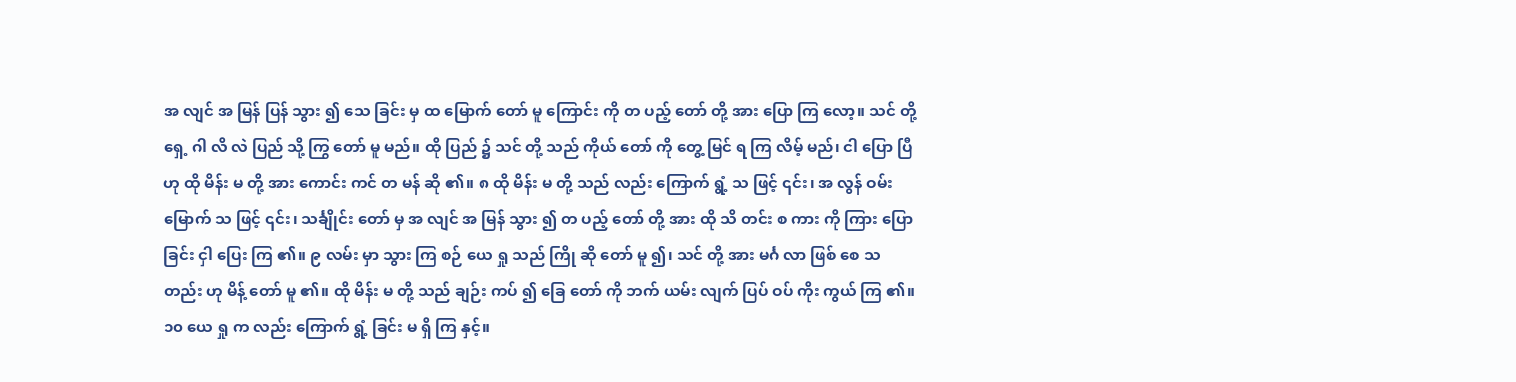အ လျင် အ မြန် ပြန် သွား ၍ သေ ခြင်း မှ ထ မြောက် တော် မူ ကြောင်း ကို တ ပည့် တော် တို့ အား ပြော ကြ လော့။ သင် တို့ ရှေ့ ဂါ လိ လဲ ပြည် သို့ ကြွ တော် မူ မည်။ ထို ပြည် ၌ သင် တို့ သည် ကိုယ် တော် ကို တွေ့ မြင် ရ ကြ လိမ့် မည်၊ ငါ ပြော ပြီ ဟု ထို မိန်း မ တို့ အား ကောင်း ကင် တ မန် ဆို ၏။ ၈ ထို မိန်း မ တို့ သည် လည်း ကြောက် ရွံ့ သ ဖြင့် ၎င်း၊ အ လွန် ဝမ်း မြောက် သ ဖြင့် ၎င်း၊ သင်္ချိုင်း တော် မှ အ လျင် အ မြန် သွား ၍ တ ပည့် တော် တို့ အား ထို သိ တင်း စ ကား ကို ကြား ပြော ခြင်း ငှါ ပြေး ကြ ၏။ ၉ လမ်း မှာ သွား ကြ စဉ် ယေ ရှု သည် ကြို ဆို တော် မူ ၍၊ သင် တို့ အား မင်္ဂ လာ ဖြစ် စေ သ တည်း ဟု မိန့် တော် မူ ၏။ ထို မိန်း မ တို့ သည် ချဉ်း ကပ် ၍ ခြေ တော် ကို ဘက် ယမ်း လျက် ပြပ် ဝပ် ကိုး ကွယ် ကြ ၏။
၁၀ ယေ ရှု က လည်း ကြောက် ရွံ့ ခြင်း မ ရှိ ကြ နှင့်။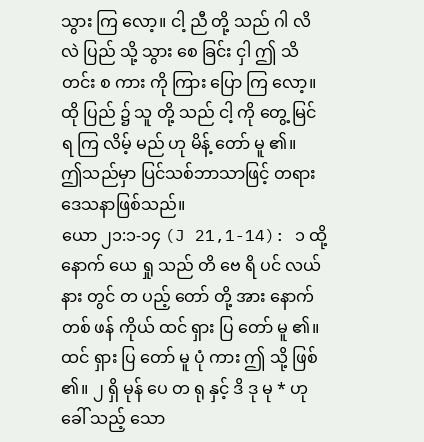သွား ကြ လော့။ ငါ့ ညီ တို့ သည် ဂါ လိ လဲ ပြည် သို့ သွား စေ ခြင်း ငှါ ဤ သိ တင်း စ ကား ကို ကြား ပြော ကြ လော့။ ထို ပြည် ၌ သူ တို့ သည် ငါ့ ကို တွေ့ မြင် ရ ကြ လိမ့် မည် ဟု မိန့် တော် မူ ၏။
ဤသည်မှာ ပြင်သစ်ဘာသာဖြင့် တရားဒေသနာဖြစ်သည်။
ယော ၂၁:၁-၁၄ (J 21,1-14): ၁ ထို့ နောက် ယေ ရှု သည် တိ ဗေ ရိ ပင် လယ် နား တွင် တ ပည့် တော် တို့ အား နောက် တစ် ဖန် ကိုယ် ထင် ရှား ပြ တော် မူ ၏။ ထင် ရှား ပြ တော် မူ ပုံ ကား ဤ သို့ ဖြစ် ၏။ ၂ ရှိ မုန် ပေ တ ရု နှင့် ဒိ ဒု မု * ဟု ခေါ် သည့် သော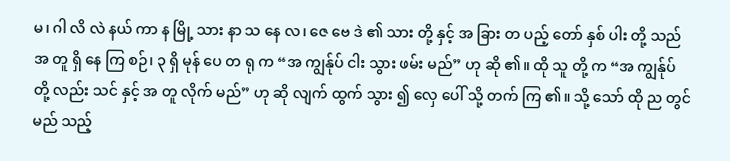မ၊ ဂါ လိ လဲ နယ် ကာ န မြို့ သား နာ သ နေ လ၊ ဇေ ဗေ ဒဲ ၏ သား တို့ နှင့် အ ခြား တ ပည့် တော် နှစ် ပါး တို့ သည် အ တူ ရှိ နေ ကြ စဉ်၊ ၃ ရှိ မုန် ပေ တ ရု က “အ ကျွန်ုပ် ငါး သွား ဖမ်း မည်” ဟု ဆို ၏။ ထို သူ တို့ က “အ ကျွန်ုပ် တို့ လည်း သင် နှင့် အ တူ လိုက် မည်” ဟု ဆို လျက် ထွက် သွား ၍ လှေ ပေါ် သို့ တက် ကြ ၏။ သို့ သော် ထို ည တွင် မည် သည့်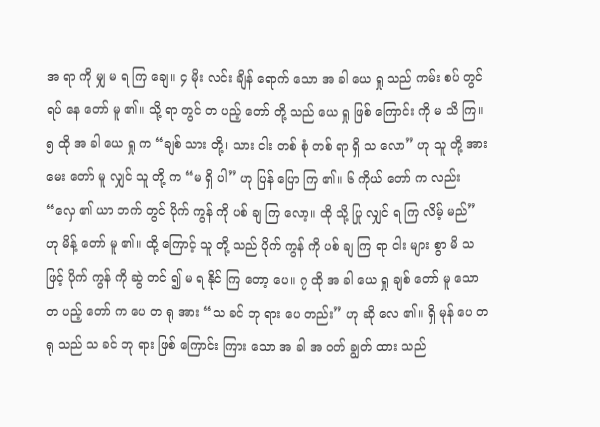အ ရာ ကို မျှ မ ရ ကြ ချေ။ ၄ မိုး လင်း ချိန် ရောက် သော အ ခါ ယေ ရှု သည် ကမ်း စပ် တွင် ရပ် နေ တော် မူ ၏။ သို့ ရာ တွင် တ ပည့် တော် တို့ သည် ယေ ရှု ဖြစ် ကြောင်း ကို မ သိ ကြ။ ၅ ထို အ ခါ ယေ ရှု က “ချစ် သား တို့၊ သား ငါး တစ် စုံ တစ် ရာ ရှိ သ လော” ဟု သူ တို့ အား မေး တော် မူ လျှင် သူ တို့ က “မ ရှိ ပါ” ဟု ပြန် ပြော ကြ ၏။ ၆ ကိုယ် တော် က လည်း “လှေ ၏ ယာ ဘက် တွင် ပိုက် ကွန် ကို ပစ် ချ ကြ လော့။ ထို သို့ ပြု လျှင် ရ ကြ လိမ့် မည်” ဟု မိန့် တော် မူ ၏။ ထို့ ကြောင့် သူ တို့ သည် ပိုက် ကွန် ကို ပစ် ချ ကြ ရာ ငါး များ စွာ မိ သ ဖြင့် ပိုက် ကွန် ကို ဆွဲ တင် ၍ မ ရ နိုင် ကြ တော့ ပေ။ ၇ ထို အ ခါ ယေ ရှု ချစ် တော် မူ သော တ ပည့် တော် က ပေ တ ရု အား “သ ခင် ဘု ရား ပေ တည်း” ဟု ဆို လေ ၏။ ရှိ မုန် ပေ တ ရု သည် သ ခင် ဘု ရား ဖြစ် ကြောင်း ကြား သော အ ခါ အ ဝတ် ချွတ် ထား သည်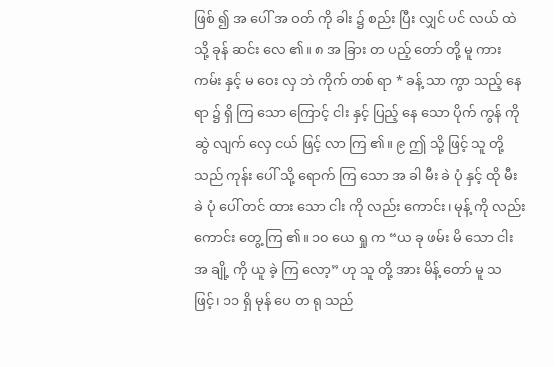ဖြစ် ၍ အ ပေါ် အ ဝတ် ကို ခါး ၌ စည်း ပြီး လျှင် ပင် လယ် ထဲ သို့ ခုန် ဆင်း လေ ၏။ ၈ အ ခြား တ ပည့် တော် တို့ မူ ကား ကမ်း နှင့် မ ဝေး လှ ဘဲ ကိုက် တစ် ရာ * ခန့် သာ ကွာ သည့် နေ ရာ ၌ ရှိ ကြ သော ကြောင့် ငါး နှင့် ပြည့် နေ သော ပိုက် ကွန် ကို ဆွဲ လျက် လှေ ငယ် ဖြင့် လာ ကြ ၏။ ၉ ဤ သို့ ဖြင့် သူ တို့ သည် ကုန်း ပေါ် သို့ ရောက် ကြ သော အ ခါ မီး ခဲ ပုံ နှင့် ထို မီး ခဲ ပုံ ပေါ် တင် ထား သော ငါး ကို လည်း ကောင်း၊ မုန့် ကို လည်း ကောင်း တွေ့ ကြ ၏။ ၁၀ ယေ ရှု က “ယ ခု ဖမ်း မိ သော ငါး အ ချို့ ကို ယူ ခဲ့ ကြ လော့” ဟု သူ တို့ အား မိန့် တော် မူ သ ဖြင့်၊ ၁၁ ရှိ မုန် ပေ တ ရု သည်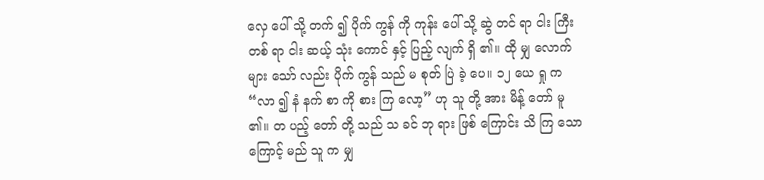လှေ ပေါ် သို့ တက် ၍ ပိုက် ကွန် ကို ကုန်း ပေါ် သို့ ဆွဲ တင် ရာ ငါး ကြီး တစ် ရာ ငါး ဆယ့် သုံး ကောင် နှင့် ပြည့် လျက် ရှိ ၏။ ထို မျှ လောက် များ သော် လည်း ပိုက် ကွန် သည် မ စုတ် ပြဲ ခဲ့ ပေ။ ၁၂ ယေ ရှု က “လာ ၍ နံ နက် စာ ကို စား ကြ လော့” ဟု သူ တို့ အား မိန့် တော် မူ ၏။ တ ပည့် တော် တို့ သည် သ ခင် ဘု ရား ဖြစ် ကြောင်း သိ ကြ သော ကြောင့် မည် သူ က မျှ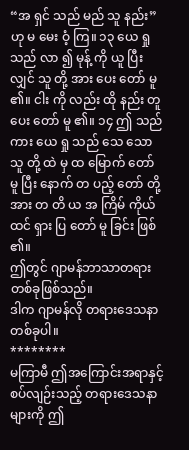“အ ရှင် သည် မည် သူ နည်း” ဟု မ မေး ဝံ့ ကြ။ ၁၃ ယေ ရှု သည် လာ ၍ မုန့် ကို ယူ ပြီး လျှင် သူ တို့ အား ပေး တော် မူ ၏။ ငါး ကို လည်း ထို နည်း တူ ပေး တော် မူ ၏။ ၁၄ ဤ သည် ကား ယေ ရှု သည် သေ သော သူ တို့ ထဲ မှ ထ မြောက် တော် မူ ပြီး နောက် တ ပည့် တော် တို့ အား တ တိ ယ အ ကြိမ် ကိုယ် ထင် ရှား ပြ တော် မူ ခြင်း ဖြစ် ၏။
ဤတွင် ဂျာမန်ဘာသာတရားတစ်ခုဖြစ်သည်။
ဒါက ဂျာမန်လို တရားဒေသနာတစ်ခုပါ။
********
မကြာမီ ဤအကြောင်းအရာနှင့်စပ်လျဉ်းသည့် တရားဒေသနာများကို ဤ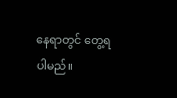နေရာတွင် တွေ့ရပါမည်။